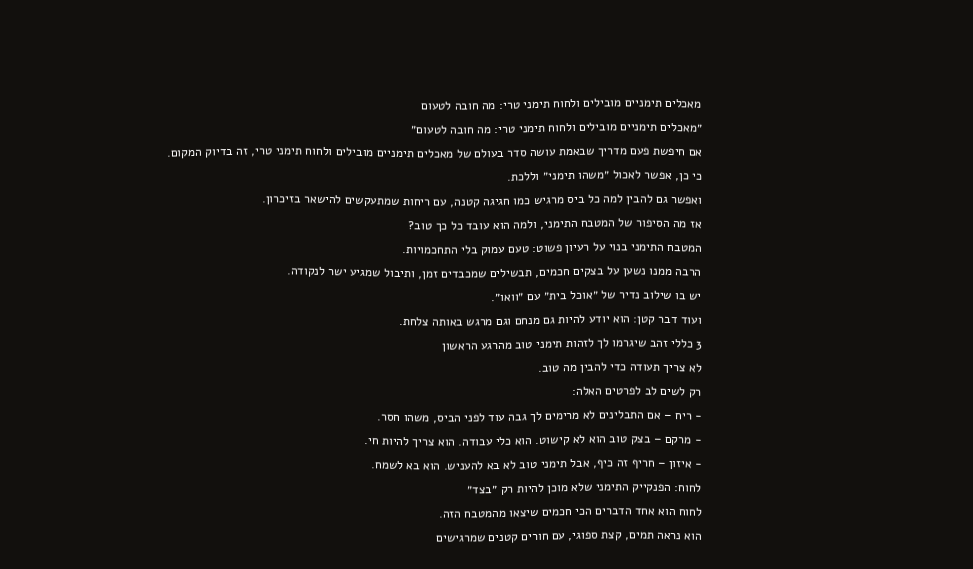מאכלים תימניים מובילים ולחוח תימני טרי: מה חובה לטעום
״מאכלים תימניים מובילים ולחוח תימני טרי: מה חובה לטעום״
אם חיפשת פעם מדריך שבאמת עושה סדר בעולם של מאכלים תימניים מובילים ולחוח תימני טרי, זה בדיוק המקום.
כי כן, אפשר לאכול ״משהו תימני״ וללכת.
ואפשר גם להבין למה כל ביס מרגיש כמו חגיגה קטנה, עם ריחות שמתעקשים להישאר בזיכרון.
אז מה הסיפור של המטבח התימני, ולמה הוא עובד כל כך טוב?
המטבח התימני בנוי על רעיון פשוט: טעם עמוק בלי התחכמויות.
הרבה ממנו נשען על בצקים חכמים, תבשילים שמכבדים זמן, ותיבול שמגיע ישר לנקודה.
יש בו שילוב נדיר של ״אוכל בית״ עם ״וואו״.
ועוד דבר קטן: הוא יודע להיות גם מנחם וגם מרגש באותה צלחת.
3 כללי זהב שיגרמו לך לזהות תימני טוב מהרגע הראשון
לא צריך תעודה כדי להבין מה טוב.
רק לשים לב לפרטים האלה:
- ריח – אם התבלינים לא מרימים לך גבה עוד לפני הביס, משהו חסר.
- מרקם – בצק טוב הוא לא קישוט. הוא כלי עבודה. הוא צריך להיות חי.
- איזון – חריף זה כיף, אבל תימני טוב לא בא להעניש. הוא בא לשמח.
לחוח: הפנקייק התימני שלא מוכן להיות רק ״בצד״
לחוח הוא אחד הדברים הכי חכמים שיצאו מהמטבח הזה.
הוא נראה תמים, קצת ספוגי, עם חורים קטנים שמרגישים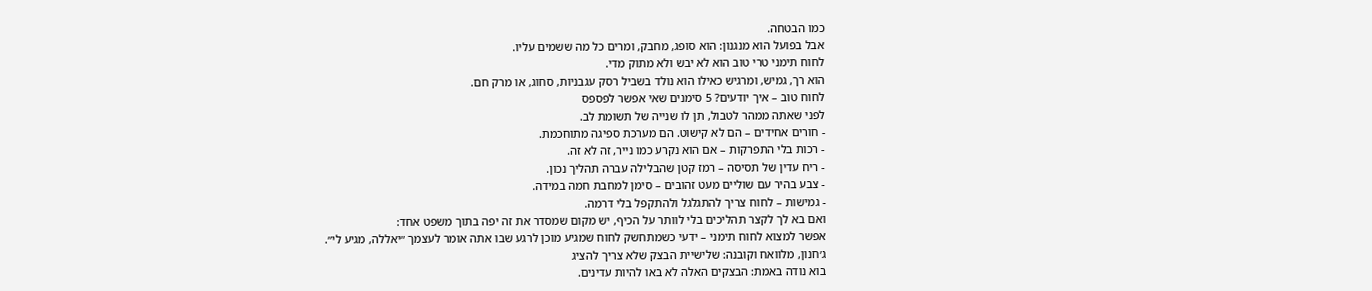כמו הבטחה.
אבל בפועל הוא מנגנון: הוא סופג, מחבק, ומרים כל מה ששמים עליו.
לחוח תימני טרי טוב הוא לא יבש ולא מתוק מדי.
הוא רך, גמיש, ומרגיש כאילו הוא נולד בשביל רסק עגבניות, סחוג, או מרק חם.
לחוח טוב – איך יודעים? 5 סימנים שאי אפשר לפספס
לפני שאתה ממהר לטבול, תן לו שנייה של תשומת לב.
- חורים אחידים – הם לא קישוט. הם מערכת ספיגה מתוחכמת.
- רכות בלי התפרקות – אם הוא נקרע כמו נייר, זה לא זה.
- ריח עדין של תסיסה – רמז קטן שהבלילה עברה תהליך נכון.
- צבע בהיר עם שוליים מעט זהובים – סימן למחבת חמה במידה.
- גמישות – לחוח צריך להתגלגל ולהתקפל בלי דרמה.
ואם בא לך לקצר תהליכים בלי לוותר על הכיף, יש מקום שמסדר את זה יפה בתוך משפט אחד:
אפשר למצוא לחוח תימני – ידעי כשמתחשק לחוח שמגיע מוכן לרגע שבו אתה אומר לעצמך ״יאללה, מגיע לי״.
ג׳חנון, מלוואח וקובנה: שלישיית הבצק שלא צריך להציג
בוא נודה באמת: הבצקים האלה לא באו להיות עדינים.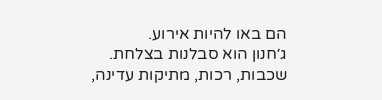הם באו להיות אירוע.
ג׳חנון הוא סבלנות בצלחת.
שכבות, רכות, מתיקות עדינה,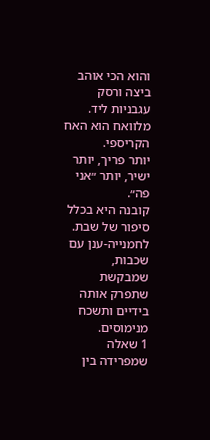והוא הכי אוהב ביצה ורסק עגבניות ליד.
מלוואח הוא האח הקריספי.
יותר פריך, יותר ישיר, יותר ״אני פה״.
קובנה היא בכלל סיפור של שבת.
לחמנייה-ענן עם שכבות, שמבקשת שתפרק אותה בידיים ותשכח מנימוסים.
1 שאלה שמפרידה בין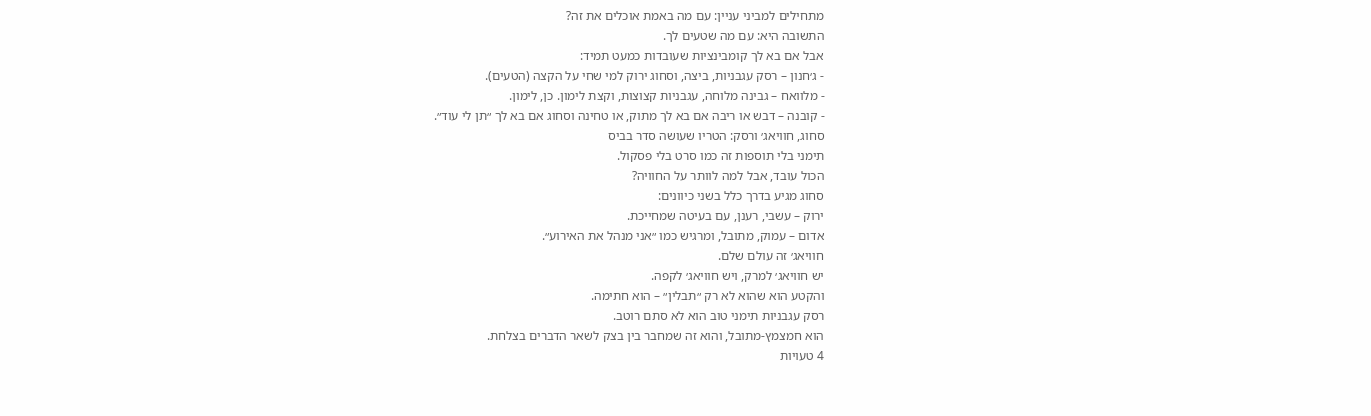מתחילים למביני עניין: עם מה באמת אוכלים את זה?
התשובה היא: עם מה שטעים לך.
אבל אם בא לך קומבינציות שעובדות כמעט תמיד:
- ג׳חנון – רסק עגבניות, ביצה, וסחוג ירוק למי שחי על הקצה (הטעים).
- מלוואח – גבינה מלוחה, עגבניות קצוצות, וקצת לימון. כן, לימון.
- קובנה – דבש או ריבה אם בא לך מתוק, או טחינה וסחוג אם בא לך ״תן לי עוד״.
סחוג, חוויאג׳ ורסק: הטריו שעושה סדר בביס
תימני בלי תוספות זה כמו סרט בלי פסקול.
הכול עובד, אבל למה לוותר על החוויה?
סחוג מגיע בדרך כלל בשני כיוונים:
ירוק – עשבי, רענן, עם בעיטה שמחייכת.
אדום – עמוק, מתובל, ומרגיש כמו ״אני מנהל את האירוע״.
חוויאג׳ זה עולם שלם.
יש חוויאג׳ למרק, ויש חוויאג׳ לקפה.
והקטע הוא שהוא לא רק ״תבלין״ – הוא חתימה.
רסק עגבניות תימני טוב הוא לא סתם רוטב.
הוא חמצמץ-מתובל, והוא זה שמחבר בין בצק לשאר הדברים בצלחת.
4 טעויות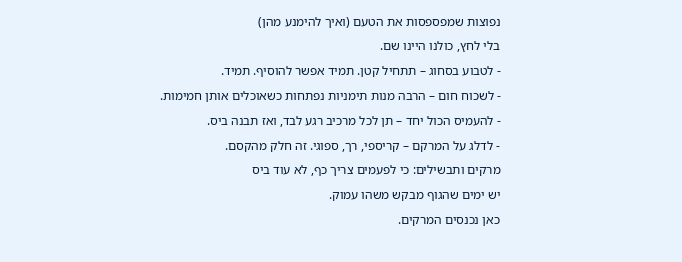נפוצות שמפספסות את הטעם (ואיך להימנע מהן)
בלי לחץ, כולנו היינו שם.
- לטבוע בסחוג – תתחיל קטן. תמיד אפשר להוסיף. תמיד.
- לשכוח חום – הרבה מנות תימניות נפתחות כשאוכלים אותן חמימות.
- להעמיס הכול יחד – תן לכל מרכיב רגע לבד, ואז תבנה ביס.
- לדלג על המרקם – קריספי, רך, ספוגי. זה חלק מהקסם.
מרקים ותבשילים: כי לפעמים צריך כף, לא עוד ביס
יש ימים שהגוף מבקש משהו עמוק.
כאן נכנסים המרקים.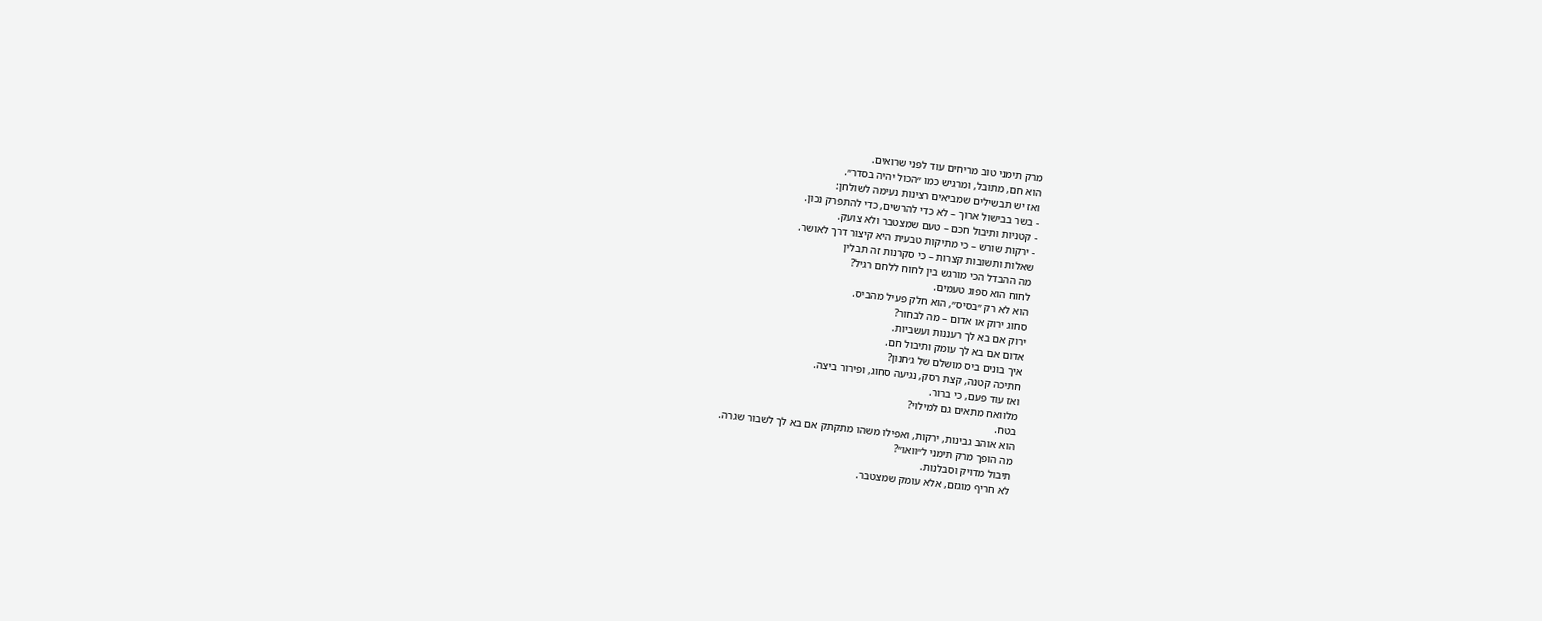מרק תימני טוב מריחים עוד לפני שרואים.
הוא חם, מתובל, ומרגיש כמו ״הכול יהיה בסדר״.
ואז יש תבשילים שמביאים רצינות נעימה לשולחן:
- בשר בבישול ארוך – לא כדי להרשים, כדי להתפרק נכון.
- קטניות ותיבול חכם – טעם שמצטבר ולא צועק.
- ירקות שורש – כי מתיקות טבעית היא קיצור דרך לאושר.
שאלות ותשובות קצרות – כי סקרנות זה תבלין
מה ההבדל הכי מורגש בין לחוח ללחם רגיל?
לחוח הוא ספוג טעמים.
הוא לא רק ״בסיס״, הוא חלק פעיל מהביס.
סחוג ירוק או אדום – מה לבחור?
ירוק אם בא לך רעננות ועשביות.
אדום אם בא לך עומק ותיבול חם.
איך בונים ביס מושלם של ג׳חנון?
חתיכה קטנה, קצת רסק, נגיעה סחוג, ופירור ביצה.
ואז עוד פעם, כי ברור.
מלוואח מתאים גם למילוי?
בטח.
הוא אוהב גבינות, ירקות, ואפילו משהו מתקתק אם בא לך לשבור שגרה.
מה הופך מרק תימני ל״וואו״?
תיבול מדויק וסבלנות.
לא חריף מוגזם, אלא עומק שמצטבר.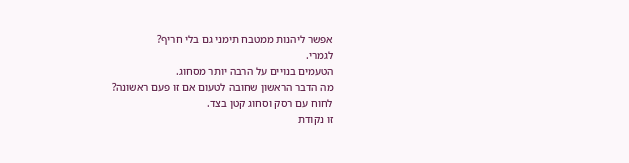אפשר ליהנות ממטבח תימני גם בלי חריף?
לגמרי.
הטעמים בנויים על הרבה יותר מסחוג.
מה הדבר הראשון שחובה לטעום אם זו פעם ראשונה?
לחוח עם רסק וסחוג קטן בצד.
זו נקודת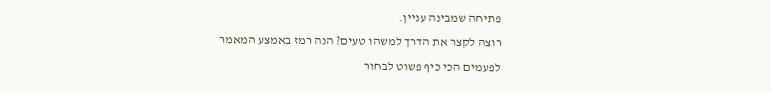פתיחה שמבינה עניין.
רוצה לקצר את הדרך למשהו טעים? הנה רמז באמצע המאמר
לפעמים הכי כיף פשוט לבחור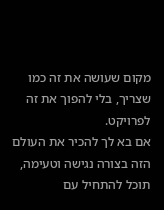מקום שעושה את זה כמו שצריך, בלי להפוך את זה לפרויקט.
אם בא לך להכיר את העולם הזה בצורה נגישה וטעימה, תוכל להתחיל עם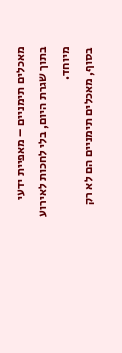מאכלים תימניים – מאפיית ידעי בתוך שגרת היום, בלי לחכות לאירוע מיוחד.
בסוף, מאכלים תימניים הם לא רק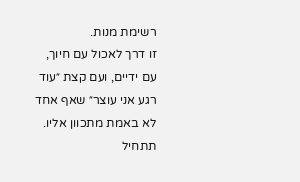רשימת מנות.
זו דרך לאכול עם חיוך, עם ידיים, ועם קצת ״עוד רגע אני עוצר״ שאף אחד לא באמת מתכוון אליו.
תתחיל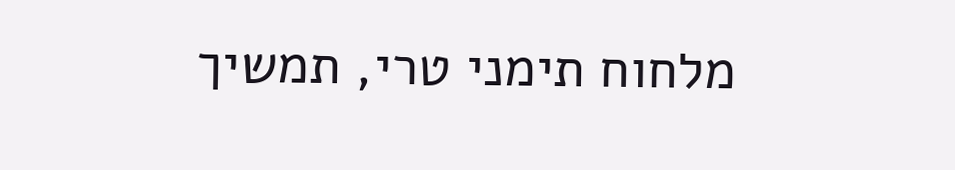מלחוח תימני טרי, תמשיך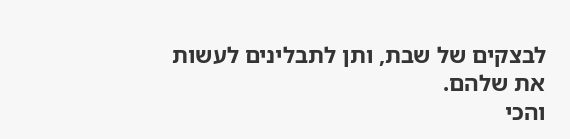לבצקים של שבת, ותן לתבלינים לעשות את שלהם.
והכי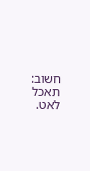חשוב: תאכל לאט.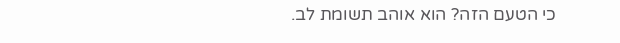כי הטעם הזה? הוא אוהב תשומת לב.